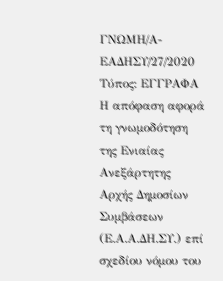ΓΝΩΜΗ/Α-ΕΑΔΗΣΥ/27/2020
Τύπος: ΕΓΓΡΑΦΑ
Η απόφαση αφορά τη γνωμοδότηση της Ενιαίας Ανεξάρτητης Αρχής Δημοσίων Συμβάσεων (Ε.Α.Α.ΔΗ.ΣΥ.) επί σχεδίου νόμου του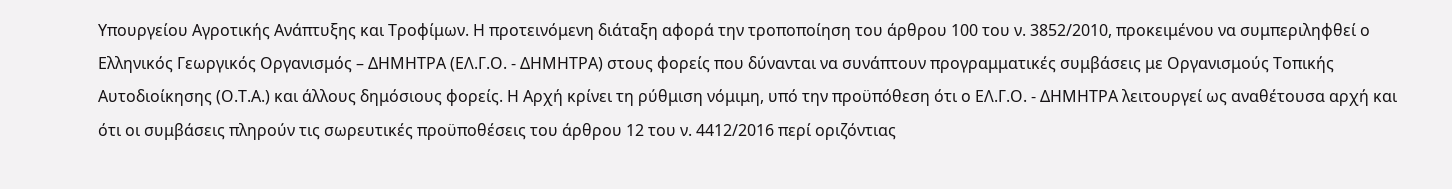Υπουργείου Αγροτικής Ανάπτυξης και Τροφίμων. Η προτεινόμενη διάταξη αφορά την τροποποίηση του άρθρου 100 του ν. 3852/2010, προκειμένου να συμπεριληφθεί ο Ελληνικός Γεωργικός Οργανισμός – ΔΗΜΗΤΡΑ (ΕΛ.Γ.Ο. - ΔΗΜΗΤΡΑ) στους φορείς που δύνανται να συνάπτουν προγραμματικές συμβάσεις με Οργανισμούς Τοπικής Αυτοδιοίκησης (Ο.Τ.Α.) και άλλους δημόσιους φορείς. Η Αρχή κρίνει τη ρύθμιση νόμιμη, υπό την προϋπόθεση ότι ο ΕΛ.Γ.Ο. - ΔΗΜΗΤΡΑ λειτουργεί ως αναθέτουσα αρχή και ότι οι συμβάσεις πληρούν τις σωρευτικές προϋποθέσεις του άρθρου 12 του ν. 4412/2016 περί οριζόντιας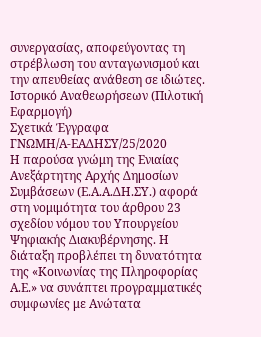συνεργασίας, αποφεύγοντας τη στρέβλωση του ανταγωνισμού και την απευθείας ανάθεση σε ιδιώτες.
Ιστορικό Αναθεωρήσεων (Πιλοτική Εφαρμογή)
Σχετικά Έγγραφα
ΓΝΩΜΗ/Α-ΕΑΔΗΣΥ/25/2020
Η παρούσα γνώμη της Ενιαίας Ανεξάρτητης Αρχής Δημοσίων Συμβάσεων (Ε.Α.Α.ΔΗ.ΣΥ.) αφορά στη νομιμότητα του άρθρου 23 σχεδίου νόμου του Υπουργείου Ψηφιακής Διακυβέρνησης. Η διάταξη προβλέπει τη δυνατότητα της «Κοινωνίας της Πληροφορίας Α.Ε.» να συνάπτει προγραμματικές συμφωνίες με Ανώτατα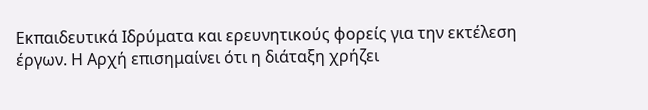Εκπαιδευτικά Ιδρύματα και ερευνητικούς φορείς για την εκτέλεση έργων. Η Αρχή επισημαίνει ότι η διάταξη χρήζει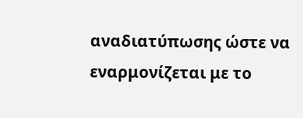αναδιατύπωσης ώστε να εναρμονίζεται με το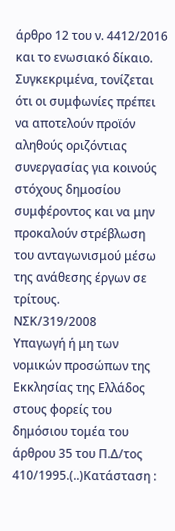άρθρο 12 του ν. 4412/2016 και το ενωσιακό δίκαιο. Συγκεκριμένα, τονίζεται ότι οι συμφωνίες πρέπει να αποτελούν προϊόν αληθούς οριζόντιας συνεργασίας για κοινούς στόχους δημοσίου συμφέροντος και να μην προκαλούν στρέβλωση του ανταγωνισμού μέσω της ανάθεσης έργων σε τρίτους.
ΝΣΚ/319/2008
Υπαγωγή ή μη των νομικών προσώπων της Εκκλησίας της Ελλάδος στους φορείς του δημόσιου τομέα του άρθρου 35 του Π.Δ/τος 410/1995.(..)Κατάσταση :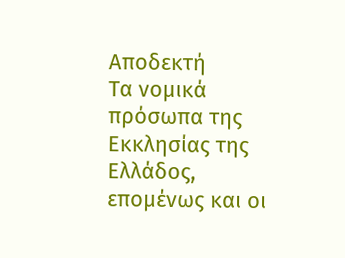Αποδεκτή
Τα νομικά πρόσωπα της Εκκλησίας της Ελλάδος, επομένως και οι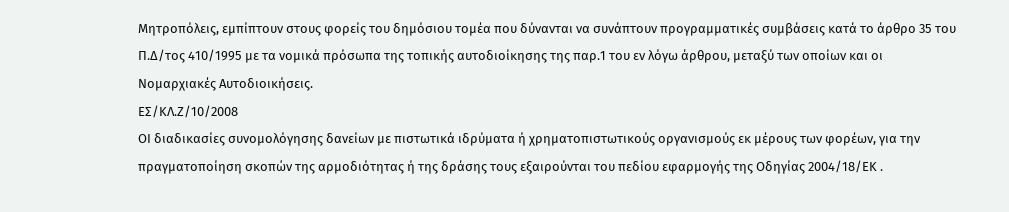Μητροπόλεις, εμπίπτουν στους φορείς του δημόσιου τομέα που δύνανται να συνάπτουν προγραμματικές συμβάσεις κατά το άρθρο 35 του Π.Δ/τος 410/1995 με τα νομικά πρόσωπα της τοπικής αυτοδιοίκησης της παρ.1 του εν λόγω άρθρου, μεταξύ των οποίων και οι Νομαρχιακές Αυτοδιοικήσεις.
ΕΣ/ΚΛ.Ζ/10/2008
ΟΙ διαδικασίες συνομολόγησης δανείων με πιστωτικά ιδρύματα ή χρηματοπιστωτικούς οργανισμούς εκ μέρους των φορέων, για την πραγματοποίηση σκοπών της αρμοδιότητας ή της δράσης τους εξαιρούνται του πεδίου εφαρμογής της Οδηγίας 2004/18/ΕΚ .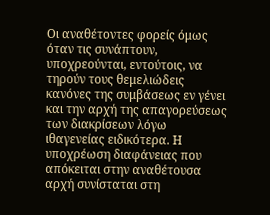Οι αναθέτοντες φορείς όμως όταν τις συνάπτουν, υποχρεούνται, εντούτοις, να τηρούν τους θεμελιώδεις κανόνες της συμβάσεως εν γένει και την αρχή της απαγορεύσεως των διακρίσεων λόγω ιθαγενείας ειδικότερα. Η υποχρέωση διαφάνειας που απόκειται στην αναθέτουσα αρχή συνίσταται στη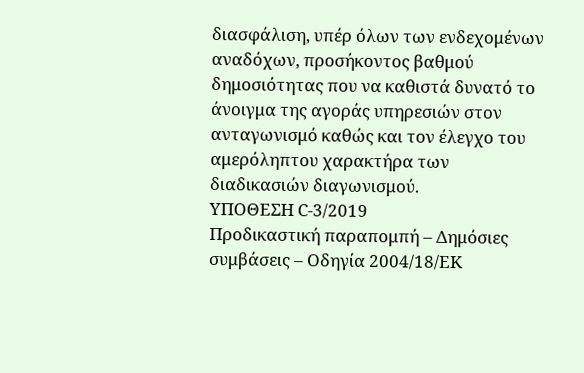διασφάλιση, υπέρ όλων των ενδεχομένων αναδόχων, προσήκοντος βαθμού δημοσιότητας που να καθιστά δυνατό το άνοιγμα της αγοράς υπηρεσιών στον ανταγωνισμό καθώς και τον έλεγχο του αμερόληπτου χαρακτήρα των διαδικασιών διαγωνισμού.
ΥΠΟΘΕΣΗ C-3/2019
Προδικαστική παραπομπή – Δημόσιες συμβάσεις – Οδηγία 2004/18/ΕΚ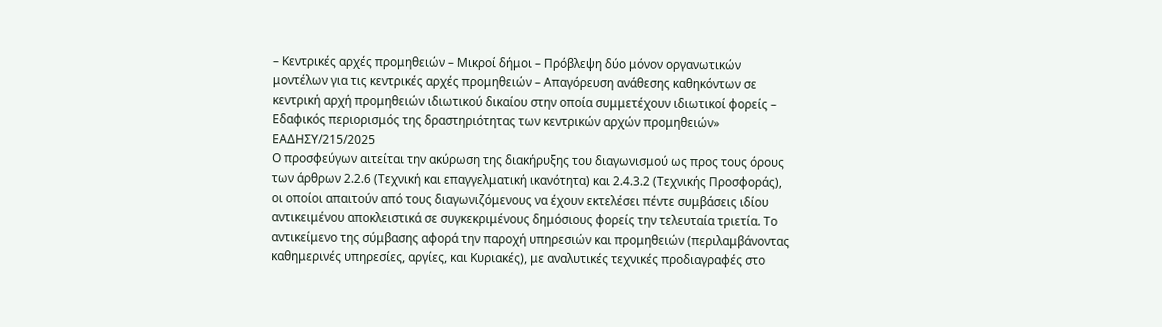– Κεντρικές αρχές προμηθειών – Μικροί δήμοι – Πρόβλεψη δύο μόνον οργανωτικών μοντέλων για τις κεντρικές αρχές προμηθειών – Απαγόρευση ανάθεσης καθηκόντων σε κεντρική αρχή προμηθειών ιδιωτικού δικαίου στην οποία συμμετέχουν ιδιωτικοί φορείς – Εδαφικός περιορισμός της δραστηριότητας των κεντρικών αρχών προμηθειών»
ΕΑΔΗΣΥ/215/2025
Ο προσφεύγων αιτείται την ακύρωση της διακήρυξης του διαγωνισμού ως προς τους όρους των άρθρων 2.2.6 (Τεχνική και επαγγελματική ικανότητα) και 2.4.3.2 (Τεχνικής Προσφοράς), οι οποίοι απαιτούν από τους διαγωνιζόμενους να έχουν εκτελέσει πέντε συμβάσεις ιδίου αντικειμένου αποκλειστικά σε συγκεκριμένους δημόσιους φορείς την τελευταία τριετία. Το αντικείμενο της σύμβασης αφορά την παροχή υπηρεσιών και προμηθειών (περιλαμβάνοντας καθημερινές υπηρεσίες, αργίες, και Κυριακές), με αναλυτικές τεχνικές προδιαγραφές στο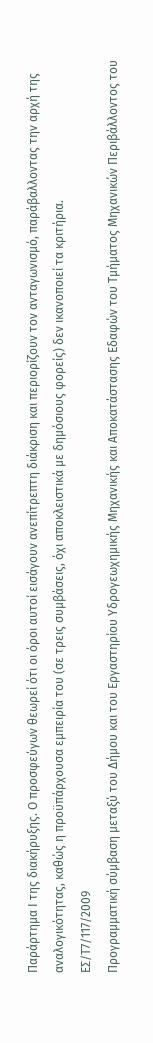Παράρτημα Ι της διακήρυξης. Ο προσφεύγων θεωρεί ότι οι όροι αυτοί εισάγουν ανεπίτρεπτη διάκριση και περιορίζουν τον ανταγωνισμό, παράβαλλοντας την αρχή της αναλογικότητας, καθώς η προϋπάρχουσα εμπειρία του (σε τρεις συμβάσεις, όχι αποκλειστικά με δημόσιους φορείς) δεν ικανοποιεί τα κριτήρια.
ΕΣ/Τ7/117/2009
Προγραμματική σύμβαση μεταξύ του Δήμου και του Εργαστηρίου Υδρογεωχημικής Μηχανικής και Αποκατάστασης Εδαφών του Τμήματος Μηχανικών Περιβάλλοντος του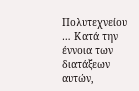Πολυτεχνείου … Κατά την έννοια των διατάξεων αυτών,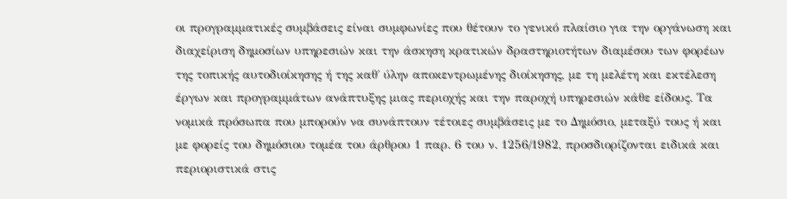οι προγραμματικές συμβάσεις είναι συμφωνίες που θέτουν το γενικό πλαίσιο για την οργάνωση και διαχείριση δημοσίων υπηρεσιών και την άσκηση κρατικών δραστηριοτήτων διαμέσου των φορέων της τοπικής αυτοδιοίκησης ή της καθ΄ ύλην αποκεντρωμένης διοίκησης, με τη μελέτη και εκτέλεση έργων και προγραμμάτων ανάπτυξης μιας περιοχής και την παροχή υπηρεσιών κάθε είδους. Τα νομικά πρόσωπα που μπορούν να συνάπτουν τέτοιες συμβάσεις με το Δημόσιο, μεταξύ τους ή και με φορείς του δημόσιου τομέα του άρθρου 1 παρ. 6 του ν. 1256/1982, προσδιορίζονται ειδικά και περιοριστικά στις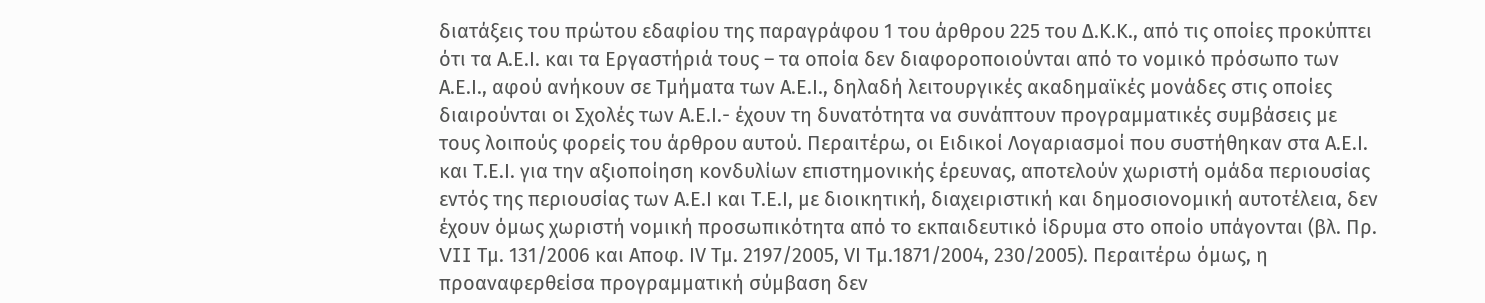διατάξεις του πρώτου εδαφίου της παραγράφου 1 του άρθρου 225 του Δ.Κ.Κ., από τις οποίες προκύπτει ότι τα Α.Ε.Ι. και τα Εργαστήριά τους – τα οποία δεν διαφοροποιούνται από το νομικό πρόσωπο των Α.Ε.Ι., αφού ανήκουν σε Τμήματα των Α.Ε.Ι., δηλαδή λειτουργικές ακαδημαϊκές μονάδες στις οποίες διαιρούνται οι Σχολές των Α.Ε.Ι.- έχουν τη δυνατότητα να συνάπτουν προγραμματικές συμβάσεις με τους λοιπούς φορείς του άρθρου αυτού. Περαιτέρω, οι Ειδικοί Λογαριασμοί που συστήθηκαν στα Α.Ε.Ι. και Τ.Ε.Ι. για την αξιοποίηση κονδυλίων επιστημονικής έρευνας, αποτελούν χωριστή ομάδα περιουσίας εντός της περιουσίας των Α.Ε.Ι και Τ.Ε.Ι, με διοικητική, διαχειριστική και δημοσιονομική αυτοτέλεια, δεν έχουν όμως χωριστή νομική προσωπικότητα από το εκπαιδευτικό ίδρυμα στο οποίο υπάγονται (βλ. Πρ. VII Τμ. 131/2006 και Αποφ. ΙV Τμ. 2197/2005, VΙ Τμ.1871/2004, 230/2005). Περαιτέρω όμως, η προαναφερθείσα προγραμματική σύμβαση δεν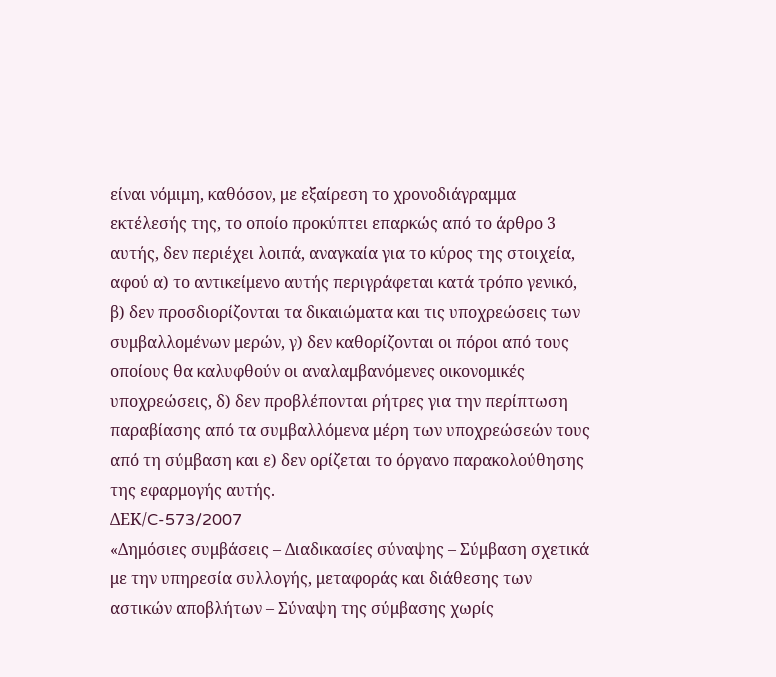είναι νόμιμη, καθόσον, με εξαίρεση το χρονοδιάγραμμα εκτέλεσής της, το οποίο προκύπτει επαρκώς από το άρθρο 3 αυτής, δεν περιέχει λοιπά, αναγκαία για το κύρος της στοιχεία, αφού α) το αντικείμενο αυτής περιγράφεται κατά τρόπο γενικό, β) δεν προσδιορίζονται τα δικαιώματα και τις υποχρεώσεις των συμβαλλομένων μερών, γ) δεν καθορίζονται οι πόροι από τους οποίους θα καλυφθούν οι αναλαμβανόμενες οικονομικές υποχρεώσεις, δ) δεν προβλέπονται ρήτρες για την περίπτωση παραβίασης από τα συμβαλλόμενα μέρη των υποχρεώσεών τους από τη σύμβαση και ε) δεν ορίζεται το όργανο παρακολούθησης της εφαρμογής αυτής.
ΔΕΚ/C-573/2007
«Δημόσιες συμβάσεις – Διαδικασίες σύναψης – Σύμβαση σχετικά με την υπηρεσία συλλογής, μεταφοράς και διάθεσης των αστικών αποβλήτων – Σύναψη της σύμβασης χωρίς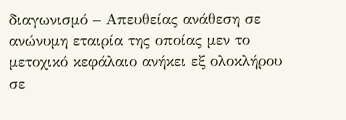διαγωνισμό – Απευθείας ανάθεση σε ανώνυμη εταιρία της οποίας μεν το μετοχικό κεφάλαιο ανήκει εξ ολοκλήρου σε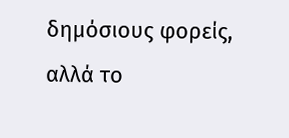δημόσιους φορείς, αλλά το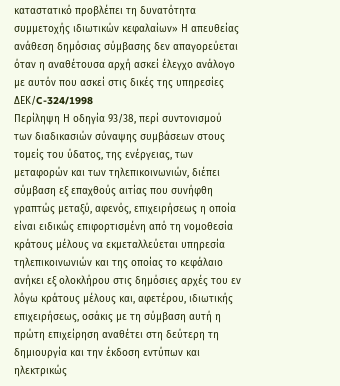καταστατικό προβλέπει τη δυνατότητα συμμετοχής ιδιωτικών κεφαλαίων» Η απευθείας ανάθεση δημόσιας σύμβασης δεν απαγορεύεται όταν η αναθέτουσα αρχή ασκεί έλεγχο ανάλογο με αυτόν που ασκεί στις δικές της υπηρεσίες
ΔΕΚ/C-324/1998
Περίληψη Η οδηγία 93/38, περί συντονισμού των διαδικασιών σύναψης συμβάσεων στους τομείς του ύδατος, της ενέργειας, των μεταφορών και των τηλεπικοινωνιών, διέπει σύμβαση εξ επαχθούς αιτίας που συνήφθη γραπτώς μεταξύ, αφενός, επιχειρήσεως η οποία είναι ειδικώς επιφορτισμένη από τη νομοθεσία κράτους μέλους να εκμεταλλεύεται υπηρεσία τηλεπικοινωνιών και της οποίας το κεφάλαιο ανήκει εξ ολοκλήρου στις δημόσιες αρχές του εν λόγω κράτους μέλους και, αφετέρου, ιδιωτικής επιχειρήσεως, οσάκις με τη σύμβαση αυτή η πρώτη επιχείρηση αναθέτει στη δεύτερη τη δημιουργία και την έκδοση εντύπων και ηλεκτρικώς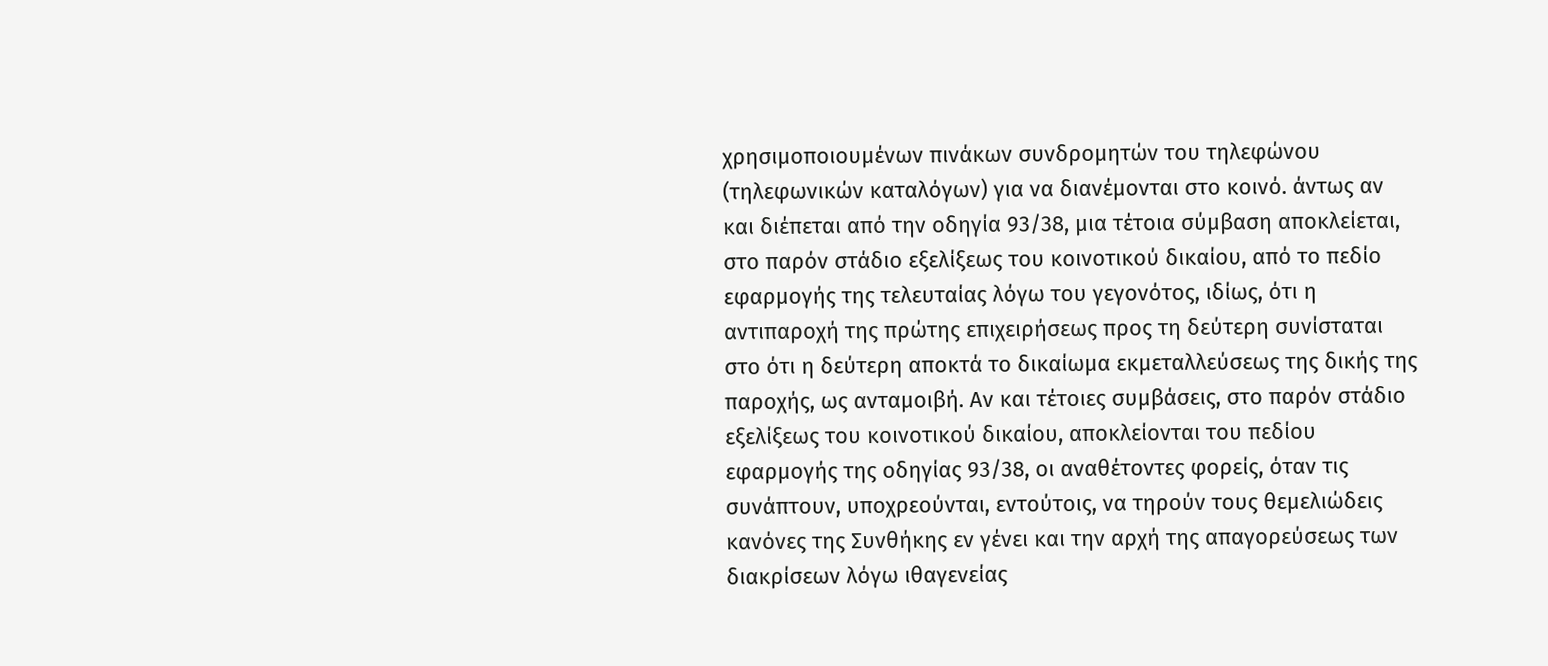χρησιμοποιουμένων πινάκων συνδρομητών του τηλεφώνου (τηλεφωνικών καταλόγων) για να διανέμονται στο κοινό. άντως αν και διέπεται από την οδηγία 93/38, μια τέτοια σύμβαση αποκλείεται, στο παρόν στάδιο εξελίξεως του κοινοτικού δικαίου, από το πεδίο εφαρμογής της τελευταίας λόγω του γεγονότος, ιδίως, ότι η αντιπαροχή της πρώτης επιχειρήσεως προς τη δεύτερη συνίσταται στο ότι η δεύτερη αποκτά το δικαίωμα εκμεταλλεύσεως της δικής της παροχής, ως ανταμοιβή. Αν και τέτοιες συμβάσεις, στο παρόν στάδιο εξελίξεως του κοινοτικού δικαίου, αποκλείονται του πεδίου εφαρμογής της οδηγίας 93/38, οι αναθέτοντες φορείς, όταν τις συνάπτουν, υποχρεούνται, εντούτοις, να τηρούν τους θεμελιώδεις κανόνες της Συνθήκης εν γένει και την αρχή της απαγορεύσεως των διακρίσεων λόγω ιθαγενείας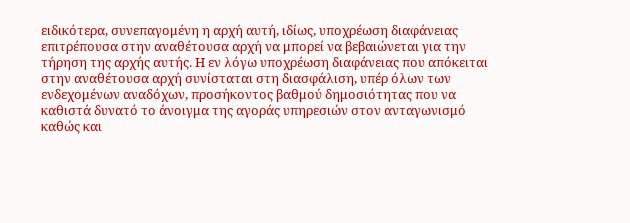ειδικότερα, συνεπαγομένη η αρχή αυτή, ιδίως, υποχρέωση διαφάνειας επιτρέπουσα στην αναθέτουσα αρχή να μπορεί να βεβαιώνεται για την τήρηση της αρχής αυτής. Η εν λόγω υποχρέωση διαφάνειας που απόκειται στην αναθέτουσα αρχή συνίσταται στη διασφάλιση, υπέρ όλων των ενδεχομένων αναδόχων, προσήκοντος βαθμού δημοσιότητας που να καθιστά δυνατό το άνοιγμα της αγοράς υπηρεσιών στον ανταγωνισμό καθώς και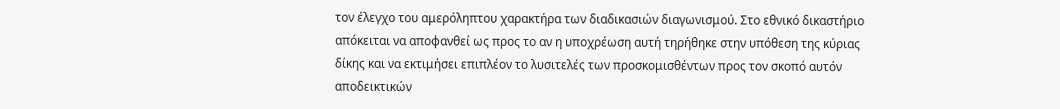τον έλεγχο του αμερόληπτου χαρακτήρα των διαδικασιών διαγωνισμού. Στο εθνικό δικαστήριο απόκειται να αποφανθεί ως προς το αν η υποχρέωση αυτή τηρήθηκε στην υπόθεση της κύριας δίκης και να εκτιμήσει επιπλέον το λυσιτελές των προσκομισθέντων προς τον σκοπό αυτόν αποδεικτικών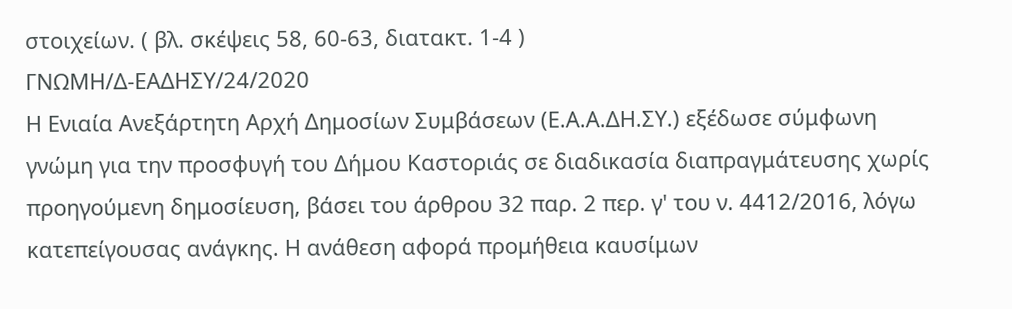στοιχείων. ( βλ. σκέψεις 58, 60-63, διατακτ. 1-4 )
ΓΝΩΜΗ/Δ-ΕΑΔΗΣΥ/24/2020
Η Ενιαία Ανεξάρτητη Αρχή Δημοσίων Συμβάσεων (Ε.Α.Α.ΔΗ.ΣΥ.) εξέδωσε σύμφωνη γνώμη για την προσφυγή του Δήμου Καστοριάς σε διαδικασία διαπραγμάτευσης χωρίς προηγούμενη δημοσίευση, βάσει του άρθρου 32 παρ. 2 περ. γ' του ν. 4412/2016, λόγω κατεπείγουσας ανάγκης. Η ανάθεση αφορά προμήθεια καυσίμων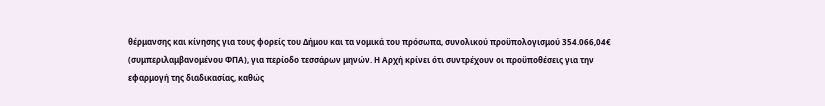θέρμανσης και κίνησης για τους φορείς του Δήμου και τα νομικά του πρόσωπα, συνολικού προϋπολογισμού 354.066,04€ (συμπεριλαμβανομένου ΦΠΑ), για περίοδο τεσσάρων μηνών. Η Αρχή κρίνει ότι συντρέχουν οι προϋποθέσεις για την εφαρμογή της διαδικασίας, καθώς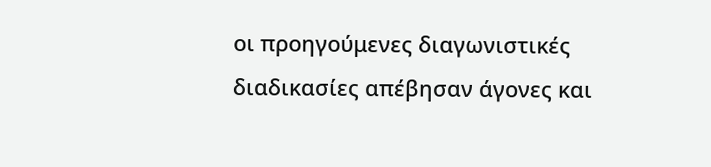οι προηγούμενες διαγωνιστικές διαδικασίες απέβησαν άγονες και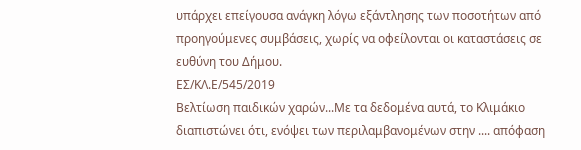υπάρχει επείγουσα ανάγκη λόγω εξάντλησης των ποσοτήτων από προηγούμενες συμβάσεις, χωρίς να οφείλονται οι καταστάσεις σε ευθύνη του Δήμου.
ΕΣ/ΚΛ.Ε/545/2019
Βελτίωση παιδικών χαρών...Με τα δεδομένα αυτά, το Κλιμάκιο διαπιστώνει ότι, ενόψει των περιλαμβανομένων στην .... απόφαση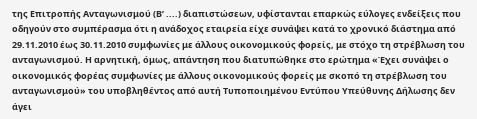της Επιτροπής Ανταγωνισμού (Β’ ....) διαπιστώσεων, υφίστανται επαρκώς εύλογες ενδείξεις που οδηγούν στο συμπέρασμα ότι η ανάδοχος εταιρεία είχε συνάψει κατά το χρονικό διάστημα από 29.11.2010 έως 30.11.2010 συμφωνίες με άλλους οικονομικούς φορείς, με στόχο τη στρέβλωση του ανταγωνισμού. Η αρνητική, όμως, απάντηση που διατυπώθηκε στο ερώτημα «Έχει συνάψει ο οικονομικός φορέας συμφωνίες με άλλους οικονομικούς φορείς με σκοπό τη στρέβλωση του ανταγωνισμού» του υποβληθέντος από αυτή Τυποποιημένου Εντύπου Υπεύθυνης Δήλωσης δεν άγει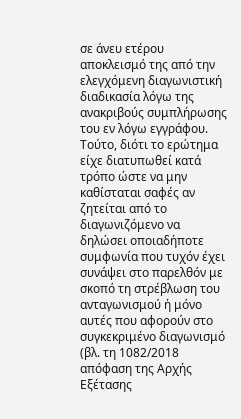σε άνευ ετέρου αποκλεισμό της από την ελεγχόμενη διαγωνιστική διαδικασία λόγω της ανακριβούς συμπλήρωσης του εν λόγω εγγράφου. Τούτο, διότι το ερώτημα είχε διατυπωθεί κατά τρόπο ώστε να μην καθίσταται σαφές αν ζητείται από το διαγωνιζόμενο να δηλώσει οποιαδήποτε συμφωνία που τυχόν έχει συνάψει στο παρελθόν με σκοπό τη στρέβλωση του ανταγωνισμού ή μόνο αυτές που αφορούν στο συγκεκριμένο διαγωνισμό (βλ. τη 1082/2018 απόφαση της Αρχής Εξέτασης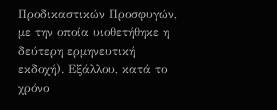Προδικαστικών Προσφυγών, με την οποία υιοθετήθηκε η δεύτερη ερμηνευτική εκδοχή). Εξάλλου, κατά το χρόνο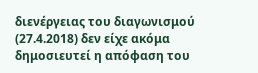διενέργειας του διαγωνισμού (27.4.2018) δεν είχε ακόμα δημοσιευτεί η απόφαση του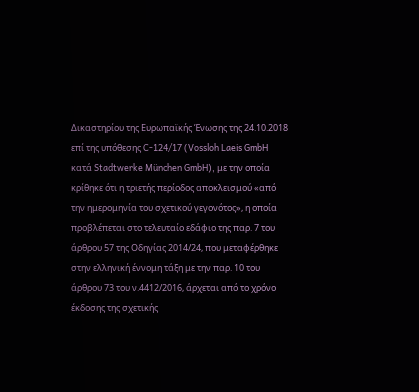Δικαστηρίου της Ευρωπαϊκής Ένωσης της 24.10.2018 επί της υπόθεσης C-124/17 (Vossloh Laeis GmbH κατά Stadtwerke München GmbH), με την οποία κρίθηκε ότι η τριετής περίοδος αποκλεισμού «από την ημερομηνία του σχετικού γεγονότος», η οποία προβλέπεται στο τελευταίο εδάφιο της παρ. 7 του άρθρου 57 της Οδηγίας 2014/24, που μεταφέρθηκε στην ελληνική έννομη τάξη με την παρ. 10 του άρθρου 73 του ν.4412/2016, άρχεται από το χρόνο έκδοσης της σχετικής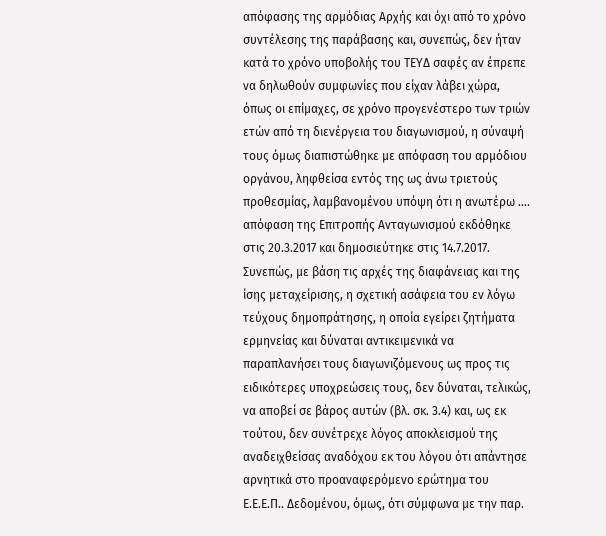απόφασης της αρμόδιας Αρχής και όχι από το χρόνο συντέλεσης της παράβασης και, συνεπώς, δεν ήταν κατά το χρόνο υποβολής του ΤΕΥΔ σαφές αν έπρεπε να δηλωθούν συμφωνίες που είχαν λάβει χώρα, όπως οι επίμαχες, σε χρόνο προγενέστερο των τριών ετών από τη διενέργεια του διαγωνισμού, η σύναψή τους όμως διαπιστώθηκε με απόφαση του αρμόδιου οργάνου, ληφθείσα εντός της ως άνω τριετούς προθεσμίας, λαμβανομένου υπόψη ότι η ανωτέρω .... απόφαση της Επιτροπής Ανταγωνισμού εκδόθηκε στις 20.3.2017 και δημοσιεύτηκε στις 14.7.2017. Συνεπώς, με βάση τις αρχές της διαφάνειας και της ίσης μεταχείρισης, η σχετική ασάφεια του εν λόγω τεύχους δημοπράτησης, η οποία εγείρει ζητήματα ερμηνείας και δύναται αντικειμενικά να παραπλανήσει τους διαγωνιζόμενους ως προς τις ειδικότερες υποχρεώσεις τους, δεν δύναται, τελικώς, να αποβεί σε βάρος αυτών (βλ. σκ. 3.4) και, ως εκ τούτου, δεν συνέτρεχε λόγος αποκλεισμού της αναδειχθείσας αναδόχου εκ του λόγου ότι απάντησε αρνητικά στο προαναφερόμενο ερώτημα του Ε.Ε.Ε.Π.. Δεδομένου, όμως, ότι σύμφωνα με την παρ.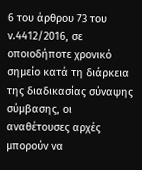6 του άρθρου 73 του ν.4412/2016, σε οποιοδήποτε χρονικό σημείο κατά τη διάρκεια της διαδικασίας σύναψης σύμβασης, οι αναθέτουσες αρχές μπορούν να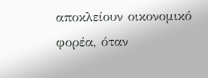αποκλείουν οικονομικό φορέα, όταν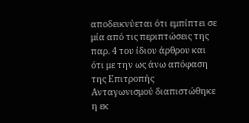αποδεικνύεται ότι εμπίπτει σε μία από τις περιπτώσεις της παρ. 4 του ίδιου άρθρου και ότι με την ως άνω απόφαση της Επιτροπής Ανταγωνισμού διαπιστώθηκε η εκ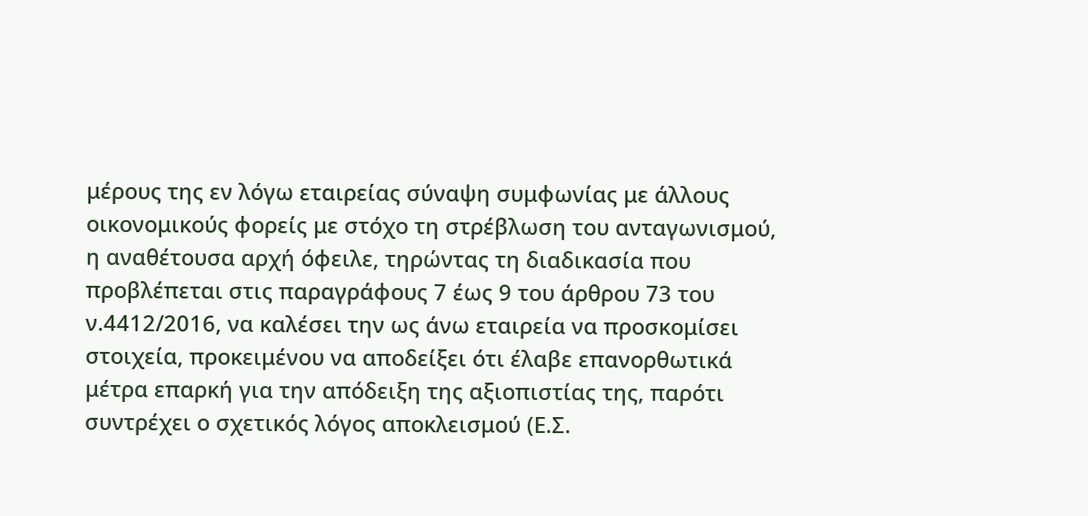μέρους της εν λόγω εταιρείας σύναψη συμφωνίας με άλλους οικονομικούς φορείς με στόχο τη στρέβλωση του ανταγωνισμού, η αναθέτουσα αρχή όφειλε, τηρώντας τη διαδικασία που προβλέπεται στις παραγράφους 7 έως 9 του άρθρου 73 του ν.4412/2016, να καλέσει την ως άνω εταιρεία να προσκομίσει στοιχεία, προκειμένου να αποδείξει ότι έλαβε επανορθωτικά μέτρα επαρκή για την απόδειξη της αξιοπιστίας της, παρότι συντρέχει ο σχετικός λόγος αποκλεισμού (Ε.Σ.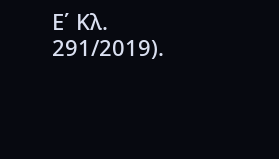Ε΄ Κλ. 291/2019).